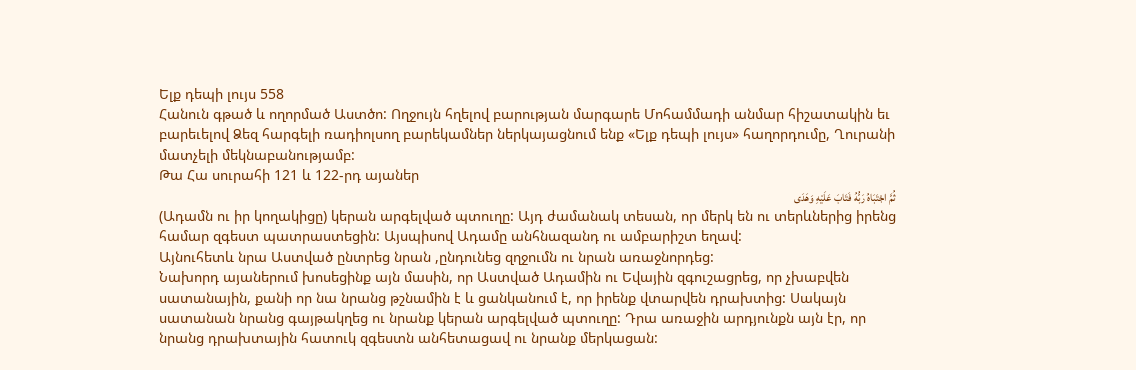Ելք դեպի լույս 558
Հանուն գթած և ողորմած Աստծո: Ողջույն հղելով բարության մարգարե Մոհամմադի անմար հիշատակին եւ բարեւելով Ձեզ հարգելի ռադիոլսող բարեկամներ ներկայացնում ենք «Ելք դեպի լույս» հաղորդումը, Ղուրանի մատչելի մեկնաբանությամբ:
Թա Հա սուրահի 121 և 122-րդ այաներ
ثُمَّ اجْتَبَاهُ رَبُّهُ فَتَابَ عَلَیْهِ وَهَدَى
(Ադամն ու իր կողակիցը) կերան արգելված պտուղը: Այդ ժամանակ տեսան, որ մերկ են ու տերևներից իրենց համար զգեստ պատրաստեցին: Այսպիսով Ադամը անհնազանդ ու ամբարիշտ եղավ:
Այնուհետև նրա Աստված ընտրեց նրան ,ընդունեց զղջումն ու նրան առաջնորդեց:
Նախորդ այաներում խոսեցինք այն մասին, որ Աստված Ադամին ու Եվային զգուշացրեց, որ չխաբվեն սատանային, քանի որ նա նրանց թշնամին է և ցանկանում է, որ իրենք վտարվեն դրախտից: Սակայն սատանան նրանց գայթակղեց ու նրանք կերան արգելված պտուղը: Դրա առաջին արդյունքն այն էր, որ նրանց դրախտային հատուկ զգեստն անհետացավ ու նրանք մերկացան: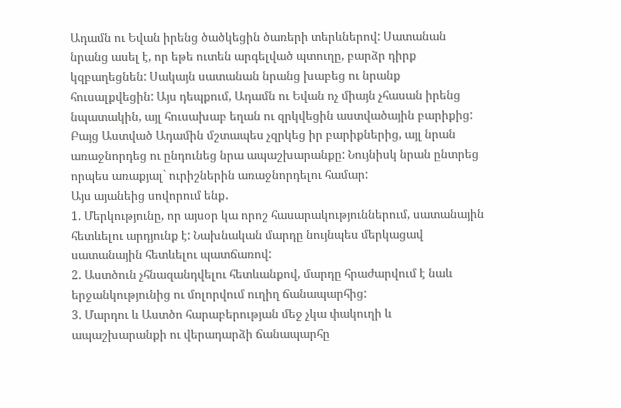Ադամն ու Եվան իրենց ծածկեցին ծառերի տերևներով: Սատանան նրանց ասել է, որ եթե ուտեն արգելված պտուղը, բարձր դիրք կզբաղեցնեն: Սակայն սատանան նրանց խաբեց ու նրանք հուսալքվեցին: Այս դեպքում, Ադամն ու Եվան ոչ միայն չհասան իրենց նպատակին, այլ հուսախաբ եղան ու զրկվեցին աստվածային բարիքից: Բայց Աստված Ադամին մշտապես չզրկեց իր բարիքներից, այլ նրան առաջնորդեց ու ընդունեց նրա ապաշխարանքը: Նույնիսկ նրան ընտրեց որպես առաքյալ` ուրիշներին առաջնորդելու համար:
Այս այանեից սովորում ենք․
1. Մերկությունը, որ այսօր կա որոշ հասարակություններում, սատանային հետևելու արդյունք է: Նախնական մարդը նույնպես մերկացավ սատանային հետևելու պատճառով:
2. Աստծուն չհնազանդվելու հետևանքով, մարդը հրաժարվում է նաև երջանկությունից ու մոլորվում ուղիղ ճանապարհից:
3. Մարդու և Աստծո հարաբերության մեջ չկա փակուղի և ապաշխարանքի ու վերադարձի ճանապարհը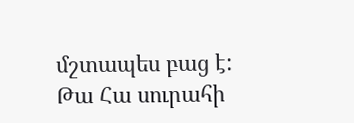մշտապես բաց է:
Թա Հա սուրահի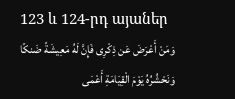123 և 124-րդ այաներ
وَمَنْ أَعْرَضَ عَن ذِکْرِی فَإِنَّ لَهُ مَعِیشَةً ضَنکًا وَنَحْشُرُهُ یَوْمَ الْقِیَامَةِ أَعْمَى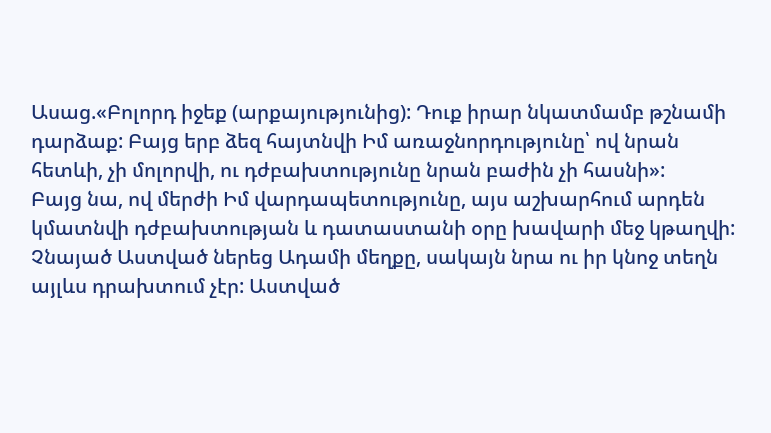Ասաց.«Բոլորդ իջեք (արքայությունից): Դուք իրար նկատմամբ թշնամի դարձաք: Բայց երբ ձեզ հայտնվի Իմ առաջնորդությունը՝ ով նրան հետևի, չի մոլորվի, ու դժբախտությունը նրան բաժին չի հասնի»:
Բայց նա, ով մերժի Իմ վարդապետությունը, այս աշխարհում արդեն կմատնվի դժբախտության և դատաստանի օրը խավարի մեջ կթաղվի:
Չնայած Աստված ներեց Ադամի մեղքը, սակայն նրա ու իր կնոջ տեղն այլևս դրախտում չէր: Աստված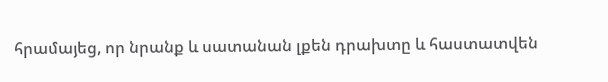հրամայեց, որ նրանք և սատանան լքեն դրախտը և հաստատվեն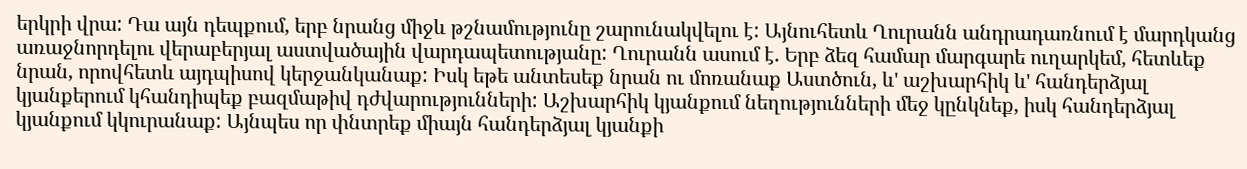երկրի վրա: Դա այն դեպքում, երբ նրանց միջև թշնամությունը շարունակվելու է: Այնուհետև Ղուրանն անդրադառնում է մարդկանց առաջնորդելու վերաբերյալ աստվածային վարդապետությանը: Ղուրանն ասում է. Երբ ձեզ համար մարգարե ուղարկեմ, հետևեք նրան, որովհետև այդպիսով կերջանկանաք: Իսկ եթե անտեսեք նրան ու մոռանաք Աստծուն, և' աշխարհիկ և' հանդերձյալ կյանքերում կհանդիպեք բազմաթիվ դժվարությունների: Աշխարհիկ կյանքում նեղությունների մեջ կընկնեք, իսկ հանդերձյալ կյանքում կկուրանաք: Այնպես որ փնտրեք միայն հանդերձյալ կյանքի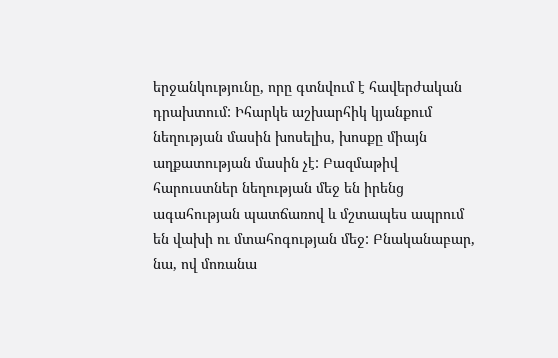երջանկությունը, որը գտնվում է հավերժական դրախտում: Իհարկե աշխարհիկ կյանքում նեղության մասին խոսելիս, խոսքը միայն աղքատության մասին չէ: Բազմաթիվ հարուստներ նեղության մեջ են իրենց ագահության պատճառով և մշտապես ապրում են վախի ու մտահոգության մեջ: Բնականաբար, նա, ով մոռանա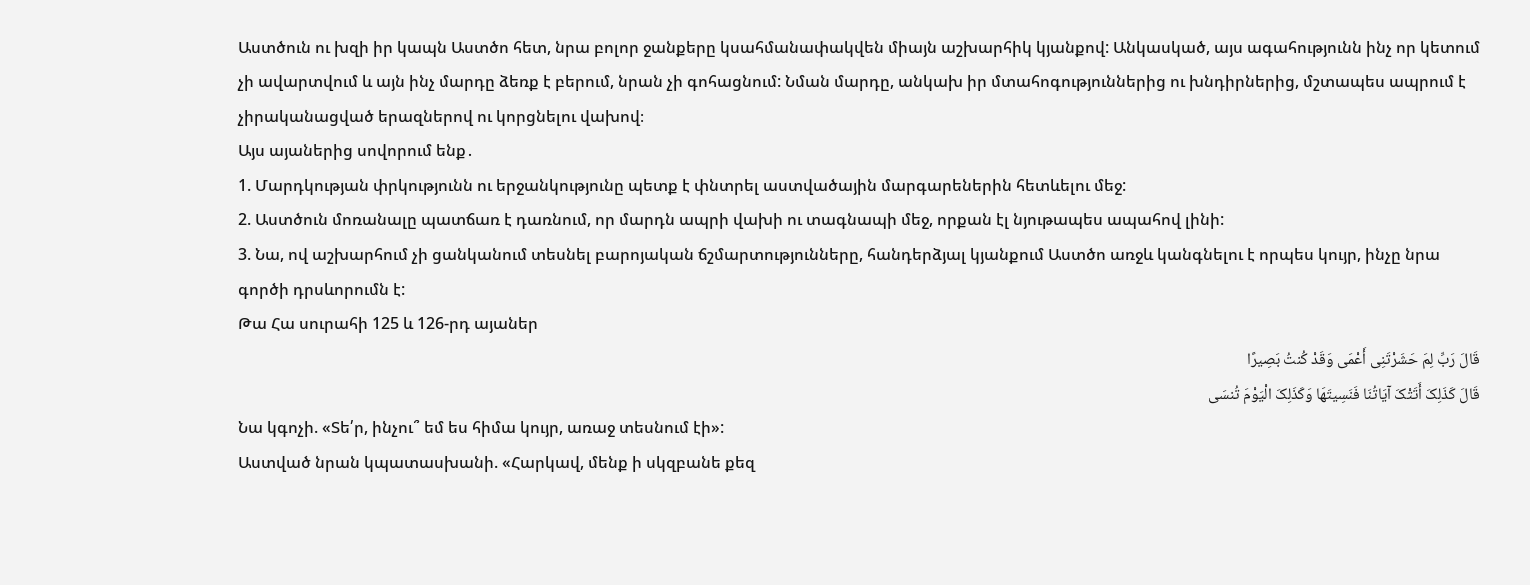Աստծուն ու խզի իր կապն Աստծո հետ, նրա բոլոր ջանքերը կսահմանափակվեն միայն աշխարհիկ կյանքով: Անկասկած, այս ագահությունն ինչ որ կետում չի ավարտվում և այն ինչ մարդը ձեռք է բերում, նրան չի գոհացնում: Նման մարդը, անկախ իր մտահոգություններից ու խնդիրներից, մշտապես ապրում է չիրականացված երազներով ու կորցնելու վախով։
Այս այաներից սովորում ենք․
1. Մարդկության փրկությունն ու երջանկությունը պետք է փնտրել աստվածային մարգարեներին հետևելու մեջ:
2. Աստծուն մոռանալը պատճառ է դառնում, որ մարդն ապրի վախի ու տագնապի մեջ, որքան էլ նյութապես ապահով լինի:
3. Նա, ով աշխարհում չի ցանկանում տեսնել բարոյական ճշմարտությունները, հանդերձյալ կյանքում Աստծո առջև կանգնելու է որպես կույր, ինչը նրա գործի դրսևորումն է:
Թա Հա սուրահի 125 և 126-րդ այաներ
قَالَ رَبِّ لِمَ حَشَرْتَنِی أَعْمَى وَقَدْ کُنتُ بَصِیرًا
قَالَ کَذَلِکَ أَتَتْکَ آیَاتُنَا فَنَسِیتَهَا وَکَذَلِکَ الْیَوْمَ تُنسَى
Նա կգոչի. «Տե՛ր, ինչու՞ եմ ես հիմա կույր, առաջ տեսնում էի»:
Աստված նրան կպատասխանի. «Հարկավ, մենք ի սկզբանե քեզ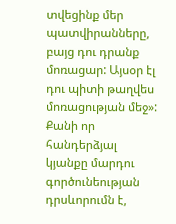տվեցինք մեր պատվիրանները, բայց դու դրանք մոռացար: Այսօր էլ դու պիտի թաղվես մոռացության մեջ»:
Քանի որ հանդերձյալ կյանքը մարդու գործունեության դրսևորումն է,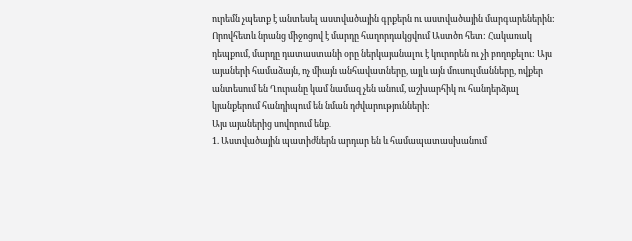ուրեմն չպետք է անտեսել աստվածային գրքերն ու աստվածային մարգարեներին: Որովհետև նրանց միջոցով է մարդը հաղորդակցվում Աստծո հետ: Հակառակ դեպքում, մարդը դատաստանի օրը ներկայանալու է կուրորեն ու չի բողոքելու: Այս այաների համաձայն, ոչ միայն անհավատները, այլև այն մուսուլմանները, ովքեր անտեսում են Ղուրանը կամ նամազ չեն անում, աշխարհիկ ու հանդերձյալ կյանքերում հանդիպում են նման դժվարությունների:
Այս այաներից սովորում ենք․
1. Աստվածային պատիժներն արդար են և համապատասխանում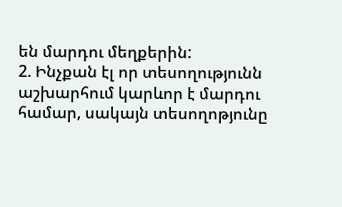են մարդու մեղքերին:
2. Ինչքան էլ որ տեսողությունն աշխարհում կարևոր է մարդու համար, սակայն տեսողոթյունը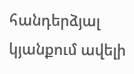հանդերձյալ կյանքում ավելի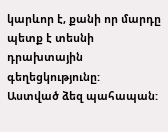կարևոր է, քանի որ մարդը պետք է տեսնի դրախտային գեղեցկությունը:
Աստված ձեզ պահապան: